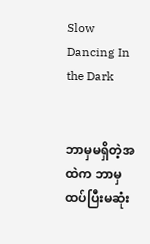Slow Dancing In the Dark


ဘာမှမရှိတဲ့အထဲက ဘာမှထပ်ပြီးမဆုံး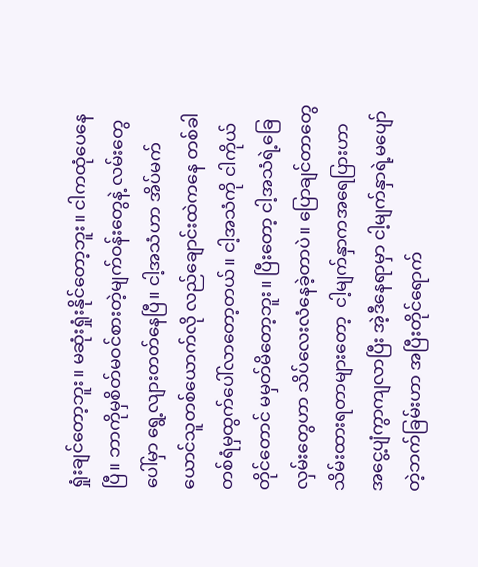ရှုံးချင်တော့ဘူး။ မဆုံးရှုံးနိုင်တော့ဘူး။ ငါကထုံပေနေပြီ။ ဘာကိုမှစိတ်မဝင်စားတဲ့မျက်ဝန်းတွေနဲ့ လမ်းတွေပေါ်မှာ ရွေ့လျားတတ်နေပြီ။ ငါ့အသံဟာ အိပ်မက်ယောင်သူတစ်ယောက်လို လည်ချောင်းထဲကနေ တစ်ခါတစ်ရံမှထွက်ပေါ်လာတော့တယ်။ ငါ့အသံကို ငါကိုယ်တိုင်တောင် မမှတ်မိတော့ဘူး။ ပြီးတော့ ငါ့အသံရဲ့ခြေလှမ်းတွေဟာ သိပ်လေးလံနေခဲ့တာပဲ။ ပြောချင်တာတွေသိမ်းထားရတာများတော့  ငါ့မျက်နှာကအရေပြားဟာ အငွေ့ပျံကွာကျလာပြီး အဲ့ဒီနေရာမှာ ငါ့မျက်နှာရဲ့မပျော်တဲ့ဘက်ခြမ်းဟာ အပြီးတိုင်ရောက်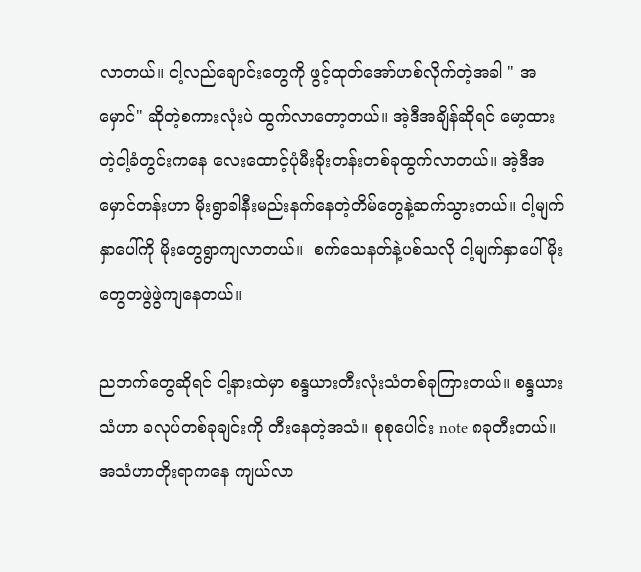လာတယ်။ ငါ့လည်ချောင်းတွေကို ဖွင့်ထုတ်အော်ဟစ်လိုက်တဲ့အခါ " အမှောင်" ဆိုတဲ့စကားလုံးပဲ ထွက်လာတော့တယ်။ အဲ့ဒီအချိန်ဆိုရင် မော့ထားတဲ့ငါ့ခံတွင်းကနေ လေးထောင့်ပုံမီးခိုးတန်းတစ်ခုထွက်လာတယ်။ အဲ့ဒီအမှောင်တန်းဟာ မိုးရွာခါနီးမည်းနက်နေတဲ့တိမ်တွေနဲ့ဆက်သွားတယ်။ ငါ့မျက်နှာပေါ်ကို မိုးတွေရွာကျလာတယ်။  စက်သေနတ်နဲ့ပစ်သလို ငါ့မျက်နှာပေါ်မိုးတွေတဖွဲဖွဲကျနေတယ်။

ညဘက်တွေဆိုရင် ငါ့နားထဲမှာ စန္ဒယားတီးလုံးသံတစ်ခုကြားတယ်။ စန္ဒယားသံဟာ ခလုပ်တစ်ခုချင်းကို တီးနေတဲ့အသံ။ စုစုပေါင်း note ၈ခုတီးတယ်။ အသံဟာတိုးရာကနေ ကျယ်လာ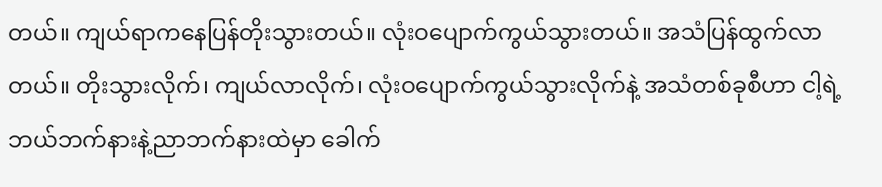တယ်။ ကျယ်ရာကနေပြန်တိုးသွားတယ်။ လုံးဝပျောက်ကွယ်သွားတယ်။ အသံပြန်ထွက်လာတယ်။ တိုးသွားလိုက်၊ ကျယ်လာလိုက်၊ လုံးဝပျောက်ကွယ်သွားလိုက်နဲ့ အသံတစ်ခုစီဟာ ငါ့ရဲ့ဘယ်ဘက်နားနဲ့ညာဘက်နားထဲမှာ ခေါက်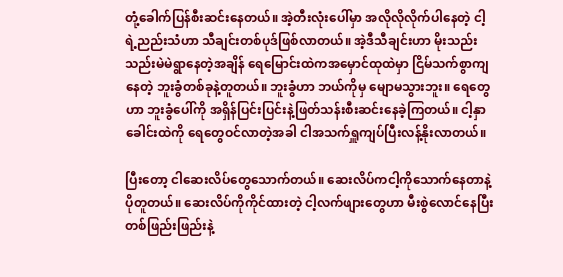တုံ့ခေါက်ပြန်စီးဆင်းနေတယ်။ အဲ့တီးလုံးပေါ်မှာ အလိုလိုလိုက်ပါနေတဲ့ ငါ့ရဲ့ညည်းသံဟာ သီချင်းတစ်ပုဒ်ဖြစ်လာတယ်။ အဲ့ဒီသီချင်းဟာ မိုးသည်းသည်းမဲမဲရွာနေတဲ့အချိန် ရေမြောင်းထဲကအမှောင်ထုထဲမှာ ငြိမ်သက်စွာကျနေတဲ့ ဘူးခွံတစ်ခုနဲ့တူတယ်။ ဘူးခွံဟာ ဘယ်ကိုမှ မျောမသွားဘူး။ ရေတွေဟာ ဘူးခွံပေါ်ကို အရှိန်ပြင်းပြင်းနဲ့ဖြတ်သန်းစီးဆင်းနေခဲ့ကြတယ်။ ငါ့နှာခေါင်းထဲကို ရေတွေဝင်လာတဲ့အခါ ငါအသက်ရှူကျပ်ပြီးလန့်နိုးလာတယ်။

ပြီးတော့ ငါဆေးလိပ်တွေသောက်တယ်။ ဆေးလိပ်ကငါ့ကိုသောက်နေတာနဲ့ပိုတူတယ်။ ဆေးလိပ်ကိုကိုင်ထားတဲ့ ငါ့လက်ဖျားတွေဟာ မီးစွဲလောင်နေပြီး တစ်ဖြည်းဖြည်းနဲ့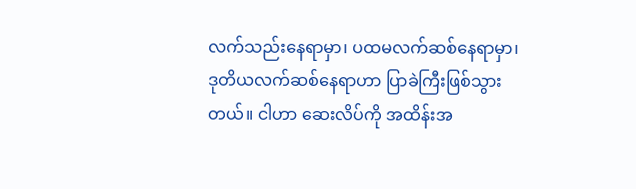လက်သည်းနေရာမှာ၊ ပထမလက်ဆစ်နေရာမှာ၊ ဒုတိယလက်ဆစ်နေရာဟာ ပြာခဲကြီးဖြစ်သွားတယ်။ ငါဟာ ဆေးလိပ်ကို အထိန်းအ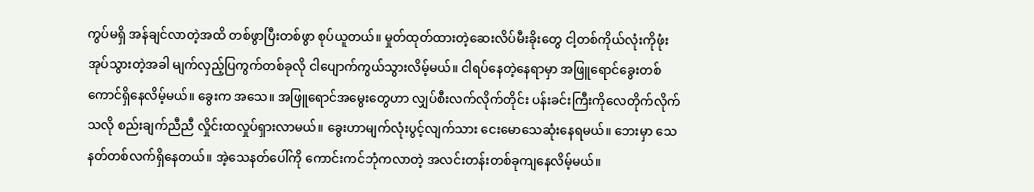ကွပ်မရှိ အန်ချင်လာတဲ့အထိ တစ်ဖွာပြီးတစ်ဖွာ စုပ်ယူတယ်။ မှုတ်ထုတ်ထားတဲ့ဆေးလိပ်မီးခိုးတွေ ငါ့တစ်ကိုယ်လုံးကိုဖုံးအုပ်သွားတဲ့အခါ မျက်လှည့်ပြကွက်တစ်ခုလို ငါပျောက်ကွယ်သွားလိမ့်မယ်။ ငါရပ်နေတဲ့နေရာမှာ အဖြူရောင်ခွေးတစ်ကောင်ရှိနေလိမ့်မယ်။ ခွေးက အသေ။ အဖြူရောင်အမွေးတွေဟာ လျှပ်စီးလက်လိုက်တိုင်း ပန်းခင်းကြီးကိုလေတိုက်လိုက်သလို စည်းချက်ညီညီ လှိုင်းထလှုပ်ရှားလာမယ်။ ခွေးဟာမျက်လုံးပွင့်လျက်သား ငေးမောသေဆုံးနေရမယ်။ ဘေးမှာ သေနတ်တစ်လက်ရှိနေတယ်။ အဲ့သေနတ်ပေါ်ကို ကောင်းကင်ဘုံကလာတဲ့ အလင်းတန်းတစ်ခုကျနေလိမ့်မယ်။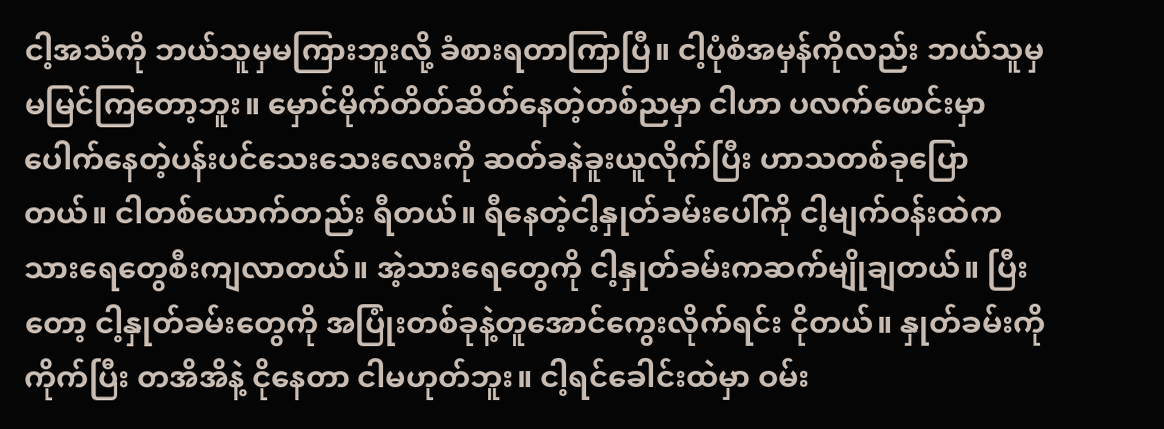ငါ့အသံကို ဘယ်သူမှမကြားဘူးလို့ ခံစားရတာကြာပြီ။ ငါ့ပုံစံအမှန်ကိုလည်း ဘယ်သူမှမမြင်ကြတော့ဘူး။ မှောင်မိုက်တိတ်ဆိတ်နေတဲ့တစ်ညမှာ ငါဟာ ပလက်ဖောင်းမှာပေါက်နေတဲ့ပန်းပင်သေးသေးလေးကို ဆတ်ခနဲခူးယူလိုက်ပြီး ဟာသတစ်ခုပြောတယ်။ ငါတစ်ယောက်တည်း ရီတယ်။ ရီနေတဲ့ငါ့နှုတ်ခမ်းပေါ်ကို ငါ့မျက်ဝန်းထဲက သားရေတွေစီးကျလာတယ်။ အဲ့သားရေတွေကို ငါ့နှုတ်ခမ်းကဆက်မျိုချတယ်။ ပြီးတော့ ငါ့နှုတ်ခမ်းတွေကို အပြုံးတစ်ခုနဲ့တူအောင်ကွေးလိုက်ရင်း ငိုတယ်။ နှုတ်ခမ်းကိုကိုက်ပြီး တအိအိနဲ့ ငိုနေတာ ငါမဟုတ်ဘူး။ ငါ့ရင်ခေါင်းထဲမှာ ဝမ်း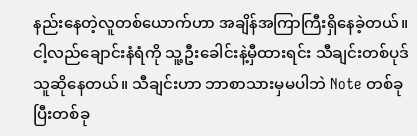နည်းနေတဲ့လူတစ်ယောက်ဟာ အချိန်အကြာကြီးရှိနေခဲ့တယ်။ ငါ့လည်ချောင်းနံရံကို သူ့ဦးခေါင်းနဲ့မှီထားရင်း သီချင်းတစ်ပုဒ်သူဆိုနေတယ်။ သီချင်းဟာ ဘာစာသားမှမပါဘဲ Note တစ်ခုပြီးတစ်ခု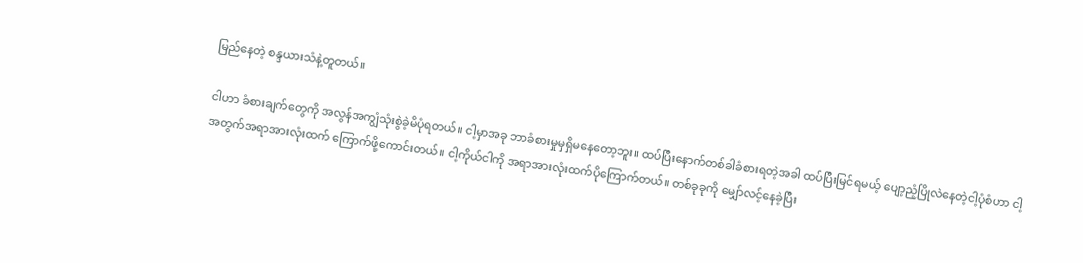မြည်နေတဲ့ စန္ဒယားသံနဲ့တူတယ်။

ငါဟာ ခံစားချက်တွေကို အလွန်အကျွံသုံးစွဲခဲ့မိပုံရတယ်။ ငါ့မှာအခု ဘာခံစားမှုမှရှိမနေတော့ဘူး။ ထပ်ပြီးနောက်တစ်ခါခံစားရတဲ့အခါ ထပ်ပြီးမြင်ရမယ့် ပျော့ညံ့ပြိုလဲနေတဲ့ငါ့ပုံစံဟာ ငါ့အတွက်အရာအားလုံးထက် ကြောက်ဖို့ကောင်းတယ်။ ငါ့ကိုယ်ငါကို အရာအားလုံးထက်ပိုကြောက်တယ်။ တစ်ခုခုကို မျှော်လင့်နေခဲ့ပြီး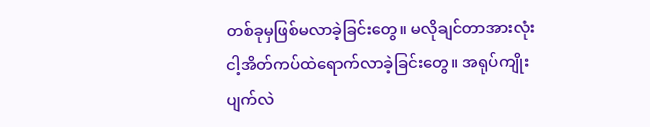တစ်ခုမှဖြစ်မလာခဲ့ခြင်းတွေ။ မလိုချင်တာအားလုံး ငါ့အိတ်ကပ်ထဲရောက်လာခဲ့ခြင်းတွေ။ အရုပ်ကျိုးပျက်လဲ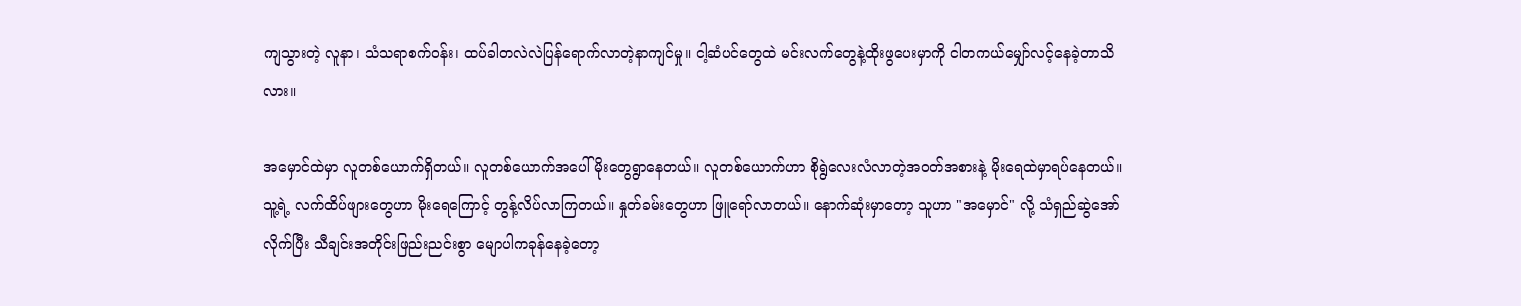ကျသွားတဲ့ လူနာ၊ သံသရာစက်ဝန်း၊ ထပ်ခါတလဲလဲပြန်ရောက်လာတဲ့နာကျင်မှု။ ငါ့ဆံပင်တွေထဲ မင်းလက်တွေနဲ့ထိုးဖွပေးမှာကို ငါတကယ်မျှော်လင့်နေခဲ့တာသိလား။

အမှောင်ထဲမှာ လူတစ်ယောက်ရှိတယ်။ လူတစ်ယောက်အပေါ်မိုးတွေရွာနေတယ်။ လူတစ်ယောက်ဟာ စိုရွဲလေးလံလာတဲ့အဝတ်အစားနဲ့ မိုးရေထဲမှာရပ်နေတယ်။ သူ့ရဲ့ လက်ထိပ်ဖျားတွေဟာ မိုးရေကြောင့် တွန့်လိပ်လာကြတယ်။ နှုတ်ခမ်းတွေဟာ ဖြူရော်လာတယ်။ နောက်ဆုံးမှာတော့ သူဟာ "အမှောင်" လို့ သံရှည်ဆွဲအော်လိုက်ပြီး သီချင်းအတိုင်းဖြည်းညင်းစွာ မျောပါကခုန်နေခဲ့တော့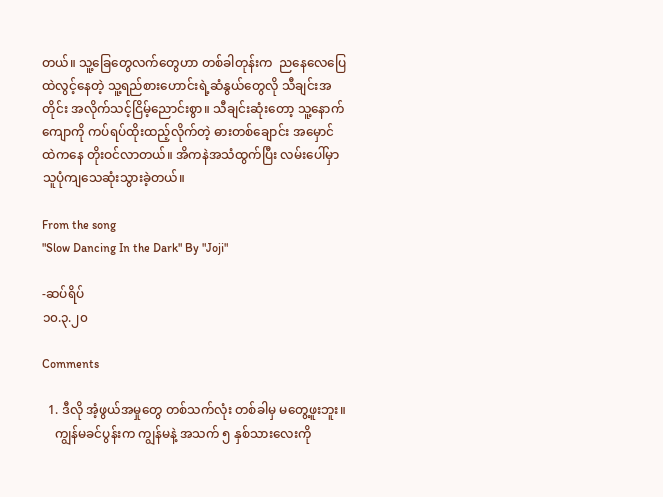တယ်။ သူ့ခြေတွေလက်တွေဟာ တစ်ခါတုန်းက  ညနေလေပြေထဲလွင့်နေတဲ့ သူ့ရည်စားဟောင်းရဲ့ဆံနွယ်တွေလို သီချင်းအတိုင်း အလိုက်သင့်ငြိမ့်ညောင်းစွာ။ သီချင်းဆုံးတော့ သူ့နောက်ကျောကို ကပ်ရပ်ထိုးထည့်လိုက်တဲ့ ဓားတစ်ချောင်း အမှောင်ထဲကနေ တိုးဝင်လာတယ်။ အိကနဲအသံထွက်ပြီး လမ်းပေါ်မှာ သူပုံကျသေဆုံးသွားခဲ့တယ်။

From the song
"Slow Dancing In the Dark" By "Joji"

-ဆပ်ရိပ်
၁၀.၃.၂၀

Comments

  1. ဒီလို အံ့ဖွယ်အမှုတွေ တစ်သက်လုံး တစ်ခါမှ မတွေ့ဖူးဘူး။
    ကျွန်မခင်ပွန်းက ကျွန်မနဲ့ အသက် ၅ နှစ်သားလေးကို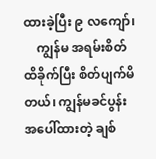ထားခဲ့ပြီး ၉ လကျော်၊
    ကျွန်မ အရမ်းစိတ်ထိခိုက်ပြီး စိတ်ပျက်မိတယ်၊ ကျွန်မခင်ပွန်းအပေါ်ထားတဲ့ ချစ်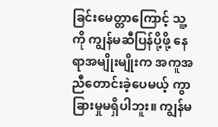ခြင်းမေတ္တာကြောင့် သူ့ကို ကျွန်မဆီပြန်ပို့ဖို့ နေရာအမျိုးမျိုးက အကူအညီတောင်းခဲ့ပေမယ့် ကွာခြားမှုမရှိပါဘူး။ ကျွန်မ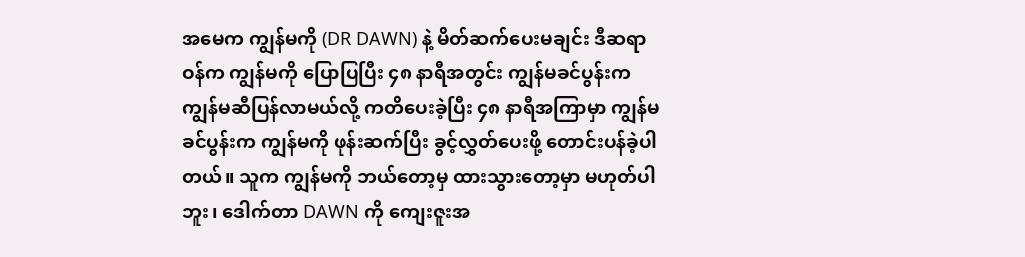အမေက ကျွန်မကို (DR DAWN) နဲ့ မိတ်ဆက်ပေးမချင်း ဒီဆရာဝန်က ကျွန်မကို ပြောပြပြီး ၄၈ နာရီအတွင်း ကျွန်မခင်ပွန်းက ကျွန်မဆီပြန်လာမယ်လို့ ကတိပေးခဲ့ပြီး ၄၈ နာရီအကြာမှာ ကျွန်မခင်ပွန်းက ကျွန်မကို ဖုန်းဆက်ပြီး ခွင့်လွှတ်ပေးဖို့ တောင်းပန်ခဲ့ပါတယ်။ သူက ကျွန်မကို ဘယ်တော့မှ ထားသွားတော့မှာ မဟုတ်ပါဘူး၊ ဒေါက်တာ DAWN ကို ကျေးဇူးအ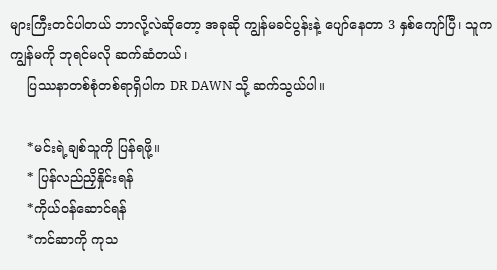များကြီးတင်ပါတယ် ဘာလို့လဲဆိုတော့ အခုဆို ကျွန်မခင်ပွန်းနဲ့ ပျော်နေတာ 3 နှစ်ကျော်ပြီ၊ သူက ကျွန်မကို ဘုရင်မလို ဆက်ဆံတယ်၊
    ပြဿနာတစ်စုံတစ်ရာရှိပါက DR DAWN သို့ ဆက်သွယ်ပါ။

    *မင်းရဲ့ချစ်သူကို ပြန်ရဖို့။
    * ပြန်လည်ညှိနှိုင်းရန်
    *ကိုယ်ဝန်ဆောင်ရန်
    *ကင်ဆာကို ကုသ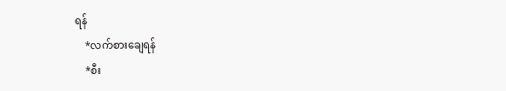ရန်
    *လက်စားချေရန်
    *စီး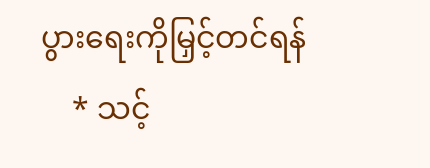ပွားရေးကိုမြှင့်တင်ရန်
    * သင့်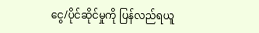ငွေ/ပိုင်ဆိုင်မှုကို ပြန်လည်ရယူ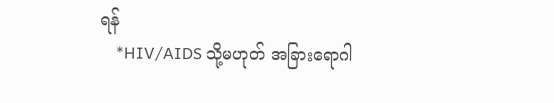ရန်
    *HIV/AIDS သို့မဟုတ် အခြားရောဂါ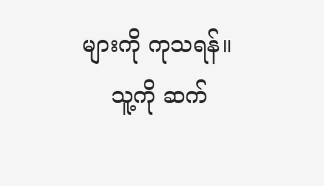များကို ကုသရန်။
    သူ့ကို ဆက်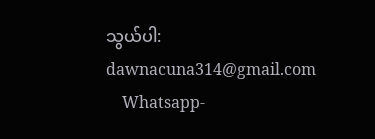သွယ်ပါ: dawnacuna314@gmail.com
    Whatsapp-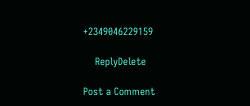+2349046229159

    ReplyDelete

Post a Comment